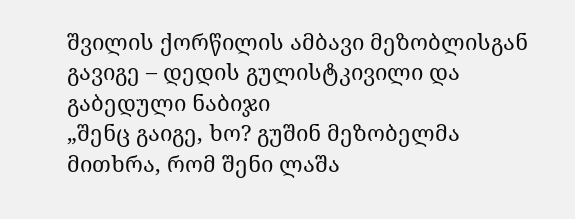შვილის ქორწილის ამბავი მეზობლისგან გავიგე – დედის გულისტკივილი და გაბედული ნაბიჯი
„შენც გაიგე, ხო? გუშინ მეზობელმა მითხრა, რომ შენი ლაშა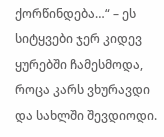ქორწინდება…“ – ეს სიტყვები ჯერ კიდევ ყურებში ჩამესმოდა, როცა კარს ვხურავდი და სახლში შევდიოდი.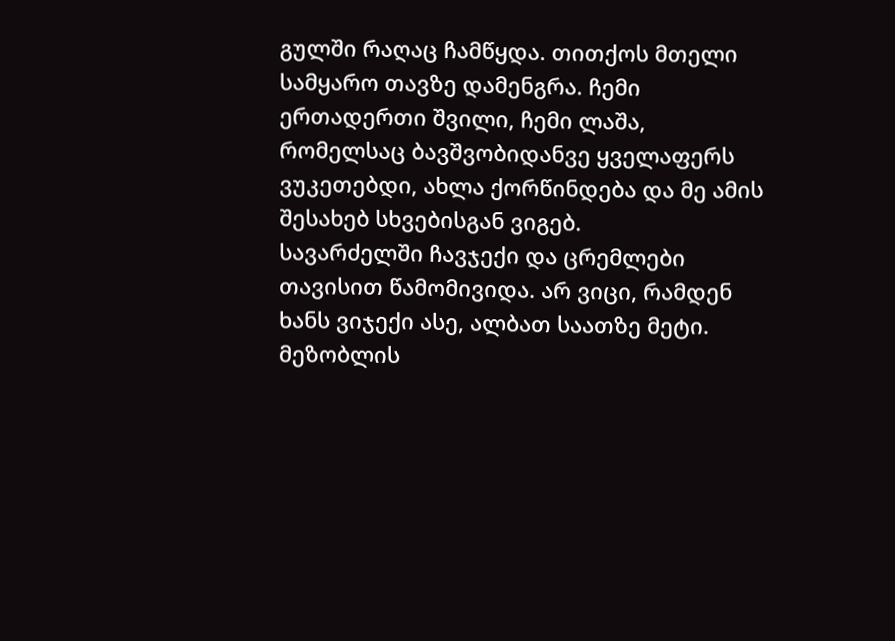გულში რაღაც ჩამწყდა. თითქოს მთელი სამყარო თავზე დამენგრა. ჩემი ერთადერთი შვილი, ჩემი ლაშა, რომელსაც ბავშვობიდანვე ყველაფერს ვუკეთებდი, ახლა ქორწინდება და მე ამის შესახებ სხვებისგან ვიგებ.
სავარძელში ჩავჯექი და ცრემლები თავისით წამომივიდა. არ ვიცი, რამდენ ხანს ვიჯექი ასე, ალბათ საათზე მეტი. მეზობლის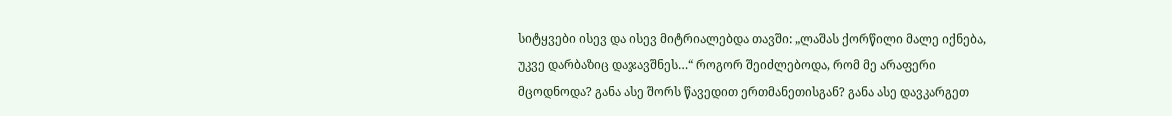სიტყვები ისევ და ისევ მიტრიალებდა თავში: „ლაშას ქორწილი მალე იქნება, უკვე დარბაზიც დაჯავშნეს…“ როგორ შეიძლებოდა, რომ მე არაფერი მცოდნოდა? განა ასე შორს წავედით ერთმანეთისგან? განა ასე დავკარგეთ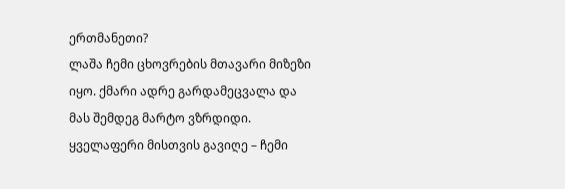ერთმანეთი?
ლაშა ჩემი ცხოვრების მთავარი მიზეზი იყო. ქმარი ადრე გარდამეცვალა და მას შემდეგ მარტო ვზრდიდი. ყველაფერი მისთვის გავიღე – ჩემი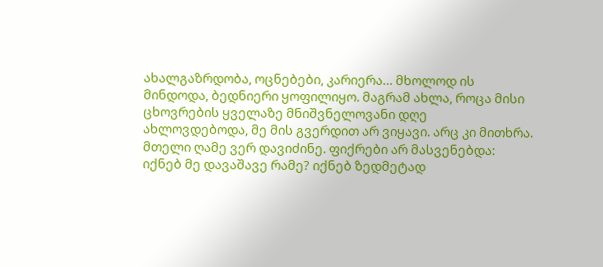ახალგაზრდობა, ოცნებები, კარიერა… მხოლოდ ის მინდოდა, ბედნიერი ყოფილიყო. მაგრამ ახლა, როცა მისი ცხოვრების ყველაზე მნიშვნელოვანი დღე ახლოვდებოდა, მე მის გვერდით არ ვიყავი. არც კი მითხრა.
მთელი ღამე ვერ დავიძინე. ფიქრები არ მასვენებდა: იქნებ მე დავაშავე რამე? იქნებ ზედმეტად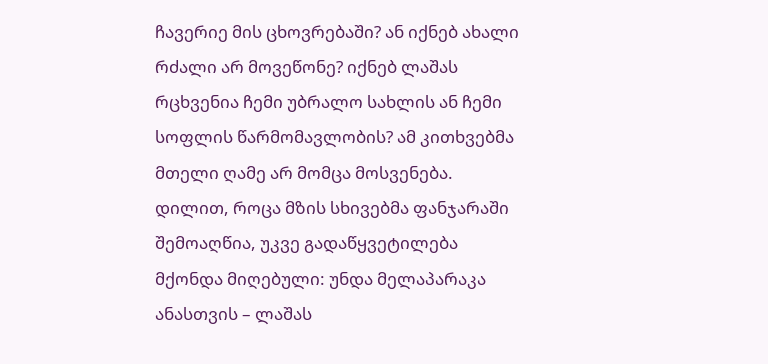ჩავერიე მის ცხოვრებაში? ან იქნებ ახალი რძალი არ მოვეწონე? იქნებ ლაშას რცხვენია ჩემი უბრალო სახლის ან ჩემი სოფლის წარმომავლობის? ამ კითხვებმა მთელი ღამე არ მომცა მოსვენება.
დილით, როცა მზის სხივებმა ფანჯარაში შემოაღწია, უკვე გადაწყვეტილება მქონდა მიღებული: უნდა მელაპარაკა ანასთვის – ლაშას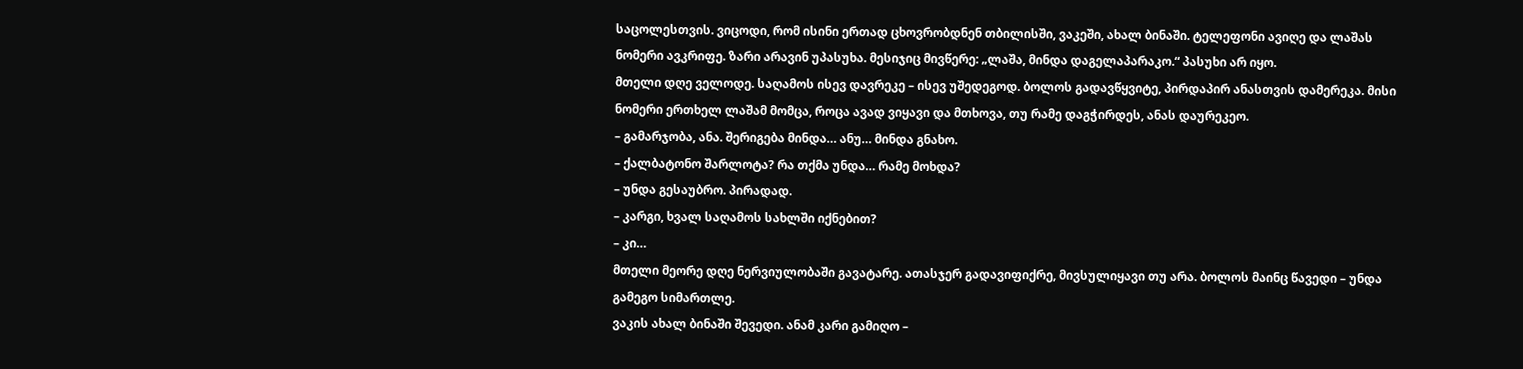საცოლესთვის. ვიცოდი, რომ ისინი ერთად ცხოვრობდნენ თბილისში, ვაკეში, ახალ ბინაში. ტელეფონი ავიღე და ლაშას ნომერი ავკრიფე. ზარი არავინ უპასუხა. მესიჯიც მივწერე: „ლაშა, მინდა დაგელაპარაკო.“ პასუხი არ იყო.
მთელი დღე ველოდე. საღამოს ისევ დავრეკე – ისევ უშედეგოდ. ბოლოს გადავწყვიტე, პირდაპირ ანასთვის დამერეკა. მისი ნომერი ერთხელ ლაშამ მომცა, როცა ავად ვიყავი და მთხოვა, თუ რამე დაგჭირდეს, ანას დაურეკეო.
– გამარჯობა, ანა. შერიგება მინდა… ანუ… მინდა გნახო.
– ქალბატონო შარლოტა? რა თქმა უნდა… რამე მოხდა?
– უნდა გესაუბრო. პირადად.
– კარგი, ხვალ საღამოს სახლში იქნებით?
– კი…
მთელი მეორე დღე ნერვიულობაში გავატარე. ათასჯერ გადავიფიქრე, მივსულიყავი თუ არა. ბოლოს მაინც წავედი – უნდა გამეგო სიმართლე.
ვაკის ახალ ბინაში შევედი. ანამ კარი გამიღო –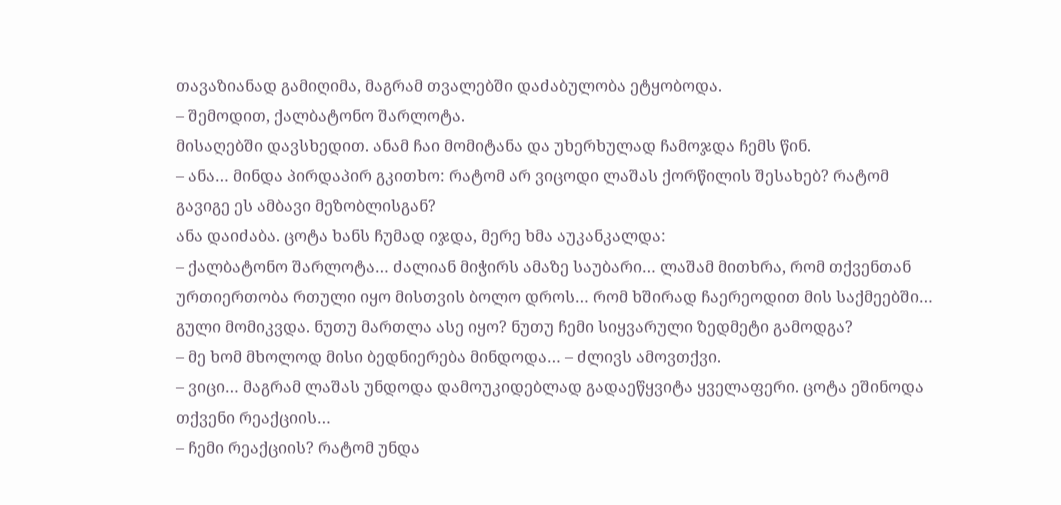თავაზიანად გამიღიმა, მაგრამ თვალებში დაძაბულობა ეტყობოდა.
– შემოდით, ქალბატონო შარლოტა.
მისაღებში დავსხედით. ანამ ჩაი მომიტანა და უხერხულად ჩამოჯდა ჩემს წინ.
– ანა… მინდა პირდაპირ გკითხო: რატომ არ ვიცოდი ლაშას ქორწილის შესახებ? რატომ გავიგე ეს ამბავი მეზობლისგან?
ანა დაიძაბა. ცოტა ხანს ჩუმად იჯდა, მერე ხმა აუკანკალდა:
– ქალბატონო შარლოტა… ძალიან მიჭირს ამაზე საუბარი… ლაშამ მითხრა, რომ თქვენთან ურთიერთობა რთული იყო მისთვის ბოლო დროს… რომ ხშირად ჩაერეოდით მის საქმეებში…
გული მომიკვდა. ნუთუ მართლა ასე იყო? ნუთუ ჩემი სიყვარული ზედმეტი გამოდგა?
– მე ხომ მხოლოდ მისი ბედნიერება მინდოდა… – ძლივს ამოვთქვი.
– ვიცი… მაგრამ ლაშას უნდოდა დამოუკიდებლად გადაეწყვიტა ყველაფერი. ცოტა ეშინოდა თქვენი რეაქციის…
– ჩემი რეაქციის? რატომ უნდა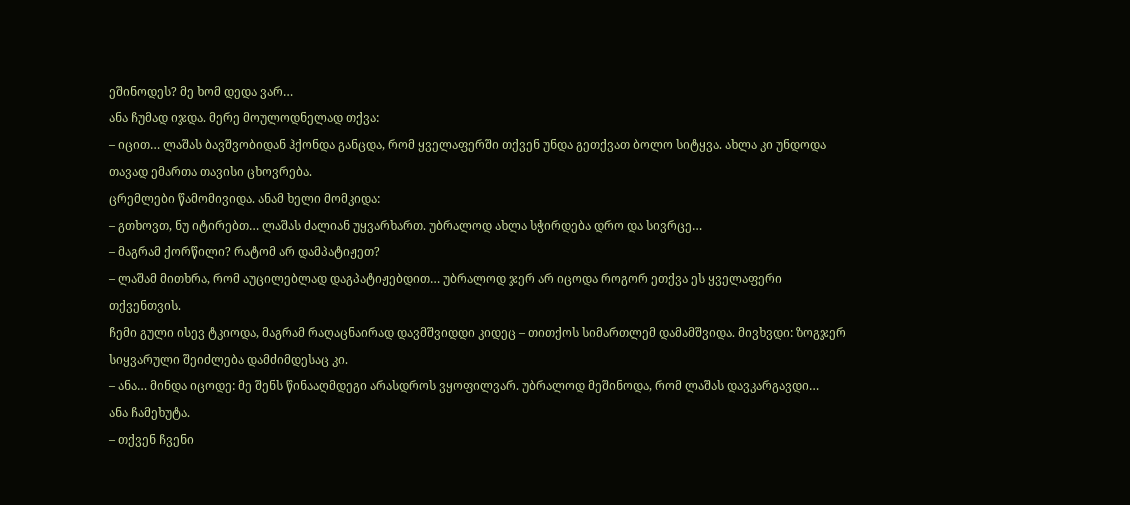ეშინოდეს? მე ხომ დედა ვარ…
ანა ჩუმად იჯდა. მერე მოულოდნელად თქვა:
– იცით… ლაშას ბავშვობიდან ჰქონდა განცდა, რომ ყველაფერში თქვენ უნდა გეთქვათ ბოლო სიტყვა. ახლა კი უნდოდა თავად ემართა თავისი ცხოვრება.
ცრემლები წამომივიდა. ანამ ხელი მომკიდა:
– გთხოვთ, ნუ იტირებთ… ლაშას ძალიან უყვარხართ. უბრალოდ ახლა სჭირდება დრო და სივრცე…
– მაგრამ ქორწილი? რატომ არ დამპატიჟეთ?
– ლაშამ მითხრა, რომ აუცილებლად დაგპატიჟებდით… უბრალოდ ჯერ არ იცოდა როგორ ეთქვა ეს ყველაფერი თქვენთვის.
ჩემი გული ისევ ტკიოდა, მაგრამ რაღაცნაირად დავმშვიდდი კიდეც – თითქოს სიმართლემ დამამშვიდა. მივხვდი: ზოგჯერ სიყვარული შეიძლება დამძიმდესაც კი.
– ანა… მინდა იცოდე: მე შენს წინააღმდეგი არასდროს ვყოფილვარ. უბრალოდ მეშინოდა, რომ ლაშას დავკარგავდი…
ანა ჩამეხუტა.
– თქვენ ჩვენი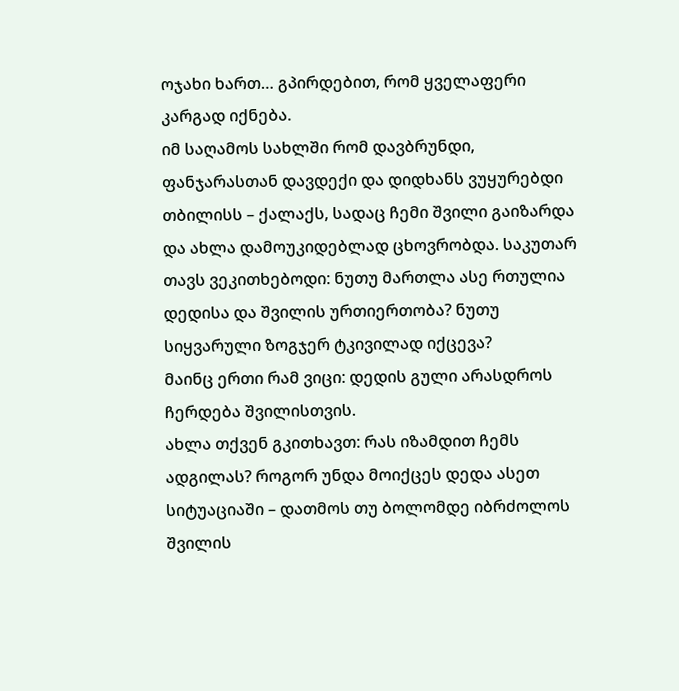ოჯახი ხართ… გპირდებით, რომ ყველაფერი კარგად იქნება.
იმ საღამოს სახლში რომ დავბრუნდი, ფანჯარასთან დავდექი და დიდხანს ვუყურებდი თბილისს – ქალაქს, სადაც ჩემი შვილი გაიზარდა და ახლა დამოუკიდებლად ცხოვრობდა. საკუთარ თავს ვეკითხებოდი: ნუთუ მართლა ასე რთულია დედისა და შვილის ურთიერთობა? ნუთუ სიყვარული ზოგჯერ ტკივილად იქცევა?
მაინც ერთი რამ ვიცი: დედის გული არასდროს ჩერდება შვილისთვის.
ახლა თქვენ გკითხავთ: რას იზამდით ჩემს ადგილას? როგორ უნდა მოიქცეს დედა ასეთ სიტუაციაში – დათმოს თუ ბოლომდე იბრძოლოს შვილის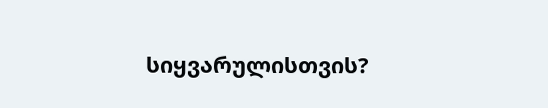სიყვარულისთვის?